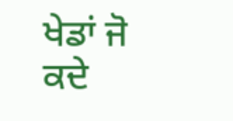ਖੇਡਾਂ ਜੋ ਕਦੇ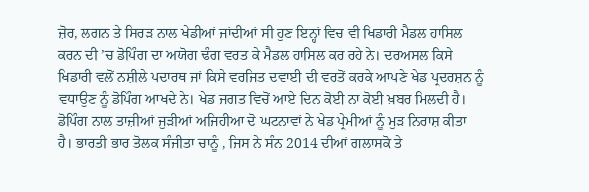ਜ਼ੋਰ, ਲਗਨ ਤੇ ਸਿਰੜ ਨਾਲ ਖੇਡੀਆਂ ਜਾਂਦੀਆਂ ਸੀ ਹੁਣ ਇਨ੍ਹਾਂ ਵਿਚ ਵੀ ਖਿਡਾਰੀ ਮੈਡਲ ਹਾਸਿਲ ਕਰਨ ਦੀ ’ਚ ਡੋਪਿੰਗ ਦਾ ਅਯੋਗ ਢੰਗ ਵਰਤ ਕੇ ਮੈਡਲ ਹਾਸਿਲ ਕਰ ਰਹੇ ਨੇ। ਦਰਅਸਲ ਕਿਸੇ ਖਿਡਾਰੀ ਵਲੋਂ ਨਸ਼ੀਲੇ ਪਦਾਰਥ ਜਾਂ ਕਿਸੇ ਵਰਜਿਤ ਦਵਾਈ ਦੀ ਵਰਤੋਂ ਕਰਕੇ ਆਪਣੇ ਖੇਡ ਪ੍ਰਦਰਸ਼ਨ ਨੂੰ ਵਧਾਉਣ ਨੂੰ ਡੋਪਿੰਗ ਆਖਦੇ ਨੇ। ਖੇਡ ਜਗਤ ਵਿਚੋਂ ਆਏ ਦਿਨ ਕੋਈ ਨਾ ਕੋਈ ਖ਼ਬਰ ਮਿਲਦੀ ਹੈ। ਡੋਪਿੰਗ ਨਾਲ ਤਾਜ਼ੀਆਂ ਜੁੜੀਆਂ ਅਜਿਹੀਆ ਦੋ ਘਟਨਾਵਾਂ ਨੇ ਖੇਡ ਪ੍ਰੇਮੀਆਂ ਨੂੰ ਮੁੜ ਨਿਰਾਸ਼ ਕੀਤਾ ਹੈ। ਭਾਰਤੀ ਭਾਰ ਤੋਲਕ ਸੰਜੀਤਾ ਚਾਨੂੰ , ਜਿਸ ਨੇ ਸੰਨ 2014 ਦੀਆਂ ਗਲਾਸਕੋ ਤੇ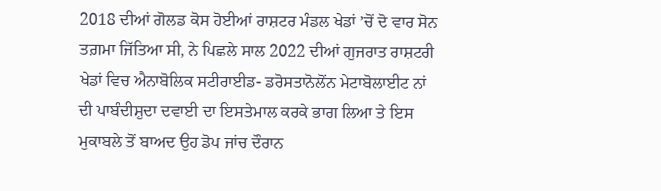2018 ਦੀਆਂ ਗੋਲਡ ਕੋਸ ਹੋਈਆਂ ਰਾਸ਼ਟਰ ਮੰਡਲ ਖੇਡਾਂ ’ਚੋਂ ਦੋ ਵਾਰ ਸੋਨ ਤਗ਼ਮਾ ਜਿੱਤਿਆ ਸੀ, ਨੇ ਪਿਛਲੇ ਸਾਲ 2022 ਦੀਆਂ ਗੁਜਰਾਤ ਰਾਸ਼ਟਰੀ ਖੇਡਾਂ ਵਿਚ ਐਨਾਬੋਲਿਕ ਸਟੀਰਾਈਡ- ਡਰੋਸਤਾਨੋਲੋਂਨ ਮੇਟਾਬੋਲਾਈਟ ਨਾਂ ਦੀ ਪਾਬੰਦੀਸ਼ੁਦਾ ਦਵਾਈ ਦਾ ਇਸਤੇਮਾਲ ਕਰਕੇ ਭਾਗ ਲਿਆ ਤੇ ਇਸ ਮੁਕਾਬਲੇ ਤੋਂ ਬਾਅਦ ਉਹ ਡੋਪ ਜਾਂਚ ਦੌਰਾਨ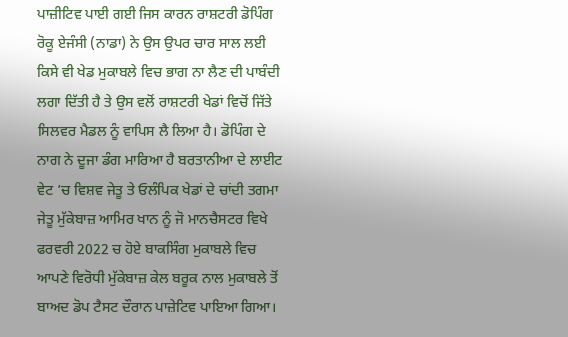ਪਾਜ਼ੀਟਿਵ ਪਾਈ ਗਈ ਜਿਸ ਕਾਰਨ ਰਾਸ਼ਟਰੀ ਡੋਪਿੰਗ ਰੋਕੂ ਏਜੰਸੀ (ਨਾਡਾ) ਨੇ ਉਸ ਉਪਰ ਚਾਰ ਸਾਲ ਲਈ ਕਿਸੇ ਵੀ ਖੇਡ ਮੁਕਾਬਲੇ ਵਿਚ ਭਾਗ ਨਾ ਲੈਣ ਦੀ ਪਾਬੰਦੀ ਲਗਾ ਦਿੱਤੀ ਹੈ ਤੇ ਉਸ ਵਲੋਂ ਰਾਸ਼ਟਰੀ ਖੇਡਾਂ ਵਿਚੋਂ ਜਿੱਤੇ ਸਿਲਵਰ ਮੈਡਲ ਨੂੰ ਵਾਪਿਸ ਲੈ ਲਿਆ ਹੈ। ਡੋਪਿੰਗ ਦੇ ਨਾਗ ਨੇ ਦੂਜਾ ਡੰਗ ਮਾਰਿਆ ਹੈ ਬਰਤਾਨੀਆ ਦੇ ਲਾਈਟ ਵੇਟ ’ਚ ਵਿਸ਼ਵ ਜੇਤੂ ਤੇ ਓਲੰਪਿਕ ਖੇਡਾਂ ਦੇ ਚਾਂਦੀ ਤਗਮਾ ਜੇਤੂ ਮੁੱਕੇਬਾਜ਼ ਆਮਿਰ ਖਾਨ ਨੂੰ ਜੋ ਮਾਨਚੈਸਟਰ ਵਿਖੇ ਫਰਵਰੀ 2022 ਚ ਹੋਏ ਬਾਕਸਿੰਗ ਮੁਕਾਬਲੇ ਵਿਚ ਆਪਣੇ ਵਿਰੋਧੀ ਮੁੱਕੇਬਾਜ਼ ਕੇਲ ਬਰੂਕ ਨਾਲ ਮੁਕਾਬਲੇ ਤੋਂ ਬਾਅਦ ਡੋਪ ਟੈਸਟ ਦੌਰਾਨ ਪਾਜ਼ੇਟਿਵ ਪਾਇਆ ਗਿਆ।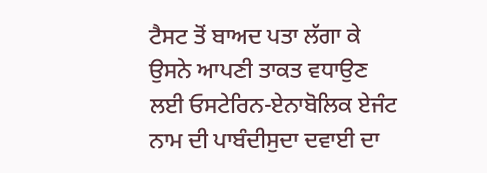ਟੈਸਟ ਤੋਂ ਬਾਅਦ ਪਤਾ ਲੱਗਾ ਕੇ ਉਸਨੇ ਆਪਣੀ ਤਾਕਤ ਵਧਾਉਣ ਲਈ ਓਸਟੇਰਿਨ-ਏਨਾਬੋਲਿਕ ਏਜੰਟ ਨਾਮ ਦੀ ਪਾਬੰਦੀਸੁਦਾ ਦਵਾਈ ਦਾ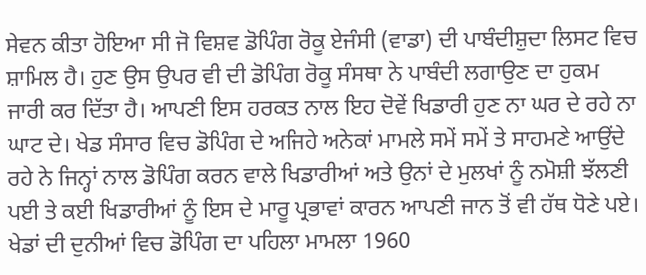ਸੇਵਨ ਕੀਤਾ ਹੋਇਆ ਸੀ ਜੋ ਵਿਸ਼ਵ ਡੋਪਿੰਗ ਰੋਕੂ ਏਜੰਸੀ (ਵਾਡਾ) ਦੀ ਪਾਬੰਦੀਸ਼ੁਦਾ ਲਿਸਟ ਵਿਚ ਸ਼ਾਮਿਲ ਹੈ। ਹੁਣ ਉਸ ਉਪਰ ਵੀ ਦੀ ਡੋਪਿੰਗ ਰੋਕੂ ਸੰਸਥਾ ਨੇ ਪਾਬੰਦੀ ਲਗਾਉਣ ਦਾ ਹੁਕਮ ਜਾਰੀ ਕਰ ਦਿੱਤਾ ਹੈ। ਆਪਣੀ ਇਸ ਹਰਕਤ ਨਾਲ ਇਹ ਦੋਵੇਂ ਖਿਡਾਰੀ ਹੁਣ ਨਾ ਘਰ ਦੇ ਰਹੇ ਨਾ ਘਾਟ ਦੇ। ਖੇਡ ਸੰਸਾਰ ਵਿਚ ਡੋਪਿੰਗ ਦੇ ਅਜਿਹੇ ਅਨੇਕਾਂ ਮਾਮਲੇ ਸਮੇਂ ਸਮੇਂ ਤੇ ਸਾਹਮਣੇ ਆਉਂਦੇ ਰਹੇ ਨੇ ਜਿਨ੍ਹਾਂ ਨਾਲ ਡੋਪਿੰਗ ਕਰਨ ਵਾਲੇ ਖਿਡਾਰੀਆਂ ਅਤੇ ਉਨਾਂ ਦੇ ਮੁਲਖਾਂ ਨੂੰ ਨਮੋਸ਼ੀ ਝੱਲਣੀ ਪਈ ਤੇ ਕਈ ਖਿਡਾਰੀਆਂ ਨੂੰ ਇਸ ਦੇ ਮਾਰੂ ਪ੍ਰਭਾਵਾਂ ਕਾਰਨ ਆਪਣੀ ਜਾਨ ਤੋਂ ਵੀ ਹੱਥ ਧੋਣੇ ਪਏ। ਖੇਡਾਂ ਦੀ ਦੁਨੀਆਂ ਵਿਚ ਡੋਪਿੰਗ ਦਾ ਪਹਿਲਾ ਮਾਮਲਾ 1960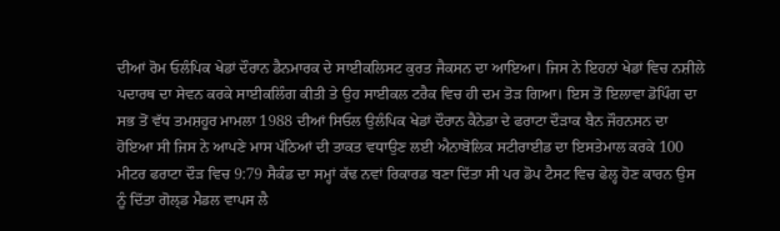ਦੀਆਂ ਰੋਮ ਓਲੰਪਿਕ ਖੇਡਾਂ ਦੌਰਾਨ ਡੈਨਮਾਰਕ ਦੇ ਸਾਈਕਲਿਸਟ ਕੁਰਤ ਜੈਕਸਨ ਦਾ ਆਇਆ। ਜਿਸ ਨੇ ਇਹਨਾਂ ਖੇਡਾਂ ਵਿਚ ਨਸ਼ੀਲੇ ਪਦਾਰਥ ਦਾ ਸੇਵਨ ਕਰਕੇ ਸਾਈਕਲਿੰਗ ਕੀਤੀ ਤੇ ਉਹ ਸਾਈਕਲ ਟਰੈਕ ਵਿਚ ਹੀ ਦਮ ਤੋੜ ਗਿਆ। ਇਸ ਤੋਂ ਇਲਾਵਾ ਡੋਪਿੰਗ ਦਾ ਸਭ ਤੋਂ ਵੱਧ ਤਮਸ਼ਹੂਰ ਮਾਮਲਾ 1988 ਦੀਆਂ ਸਿਓਲ ਉਲੰਪਿਕ ਖੇਡਾਂ ਦੌਰਾਨ ਕੈਨੇਡਾ ਦੇ ਫਰਾਟਾ ਦੌੜਾਕ ਬੈਨ ਜੌਹਨਸਨ ਦਾ ਹੋਇਆ ਸੀ ਜਿਸ ਨੇ ਆਪਣੇ ਮਾਸ ਪੱਠਿਆਂ ਦੀ ਤਾਕਤ ਵਧਾਉਣ ਲਈ ਐਨਾਬੋਲਿਕ ਸਟੀਰਾਈਡ ਦਾ ਇਸਤੇਮਾਲ ਕਰਕੇ 100 ਮੀਟਰ ਫਰਾਟਾ ਦੌੜ ਵਿਚ 9:79 ਸੈਕੰਡ ਦਾ ਸਮ੍ਹਾਂ ਕੱਢ ਨਵਾਂ ਰਿਕਾਰਡ ਬਣਾ ਦਿੱਤਾ ਸੀ ਪਰ ਡੋਪ ਟੈਸਟ ਵਿਚ ਫੇਲ੍ਹ ਹੋਣ ਕਾਰਨ ਉਸ ਨੂੰ ਦਿੱਤਾ ਗੋਲ੍ਡ ਮੈਡਲ ਵਾਪਸ ਲੈ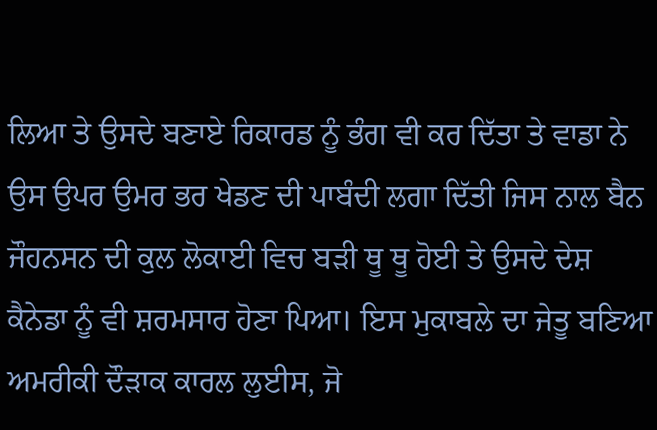ਲਿਆ ਤੇ ਉਸਦੇ ਬਣਾਏ ਰਿਕਾਰਡ ਨੂੰ ਭੰਗ ਵੀ ਕਰ ਦਿੱਤਾ ਤੇ ਵਾਡਾ ਨੇ ਉਸ ਉਪਰ ਉਮਰ ਭਰ ਖੇਡਣ ਦੀ ਪਾਬੰਦੀ ਲਗਾ ਦਿੱਤੀ ਜਿਸ ਨਾਲ ਬੈਨ ਜੌਹਨਸਨ ਦੀ ਕੁਲ ਲੋਕਾਈ ਵਿਚ ਬੜੀ ਥੂ ਥੂ ਹੋਈ ਤੇ ਉਸਦੇ ਦੇਸ਼ ਕੈਨੇਡਾ ਨੂੰ ਵੀ ਸ਼ਰਮਸਾਰ ਹੋਣਾ ਪਿਆ। ਇਸ ਮੁਕਾਬਲੇ ਦਾ ਜੇਤੂ ਬਣਿਆ ਅਮਰੀਕੀ ਦੌੜਾਕ ਕਾਰਲ ਲੁਈਸ, ਜੋ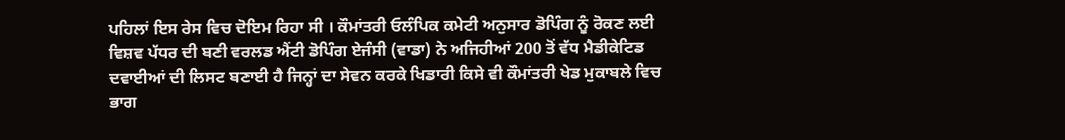ਪਹਿਲਾਂ ਇਸ ਰੇਸ ਵਿਚ ਦੋਇਮ ਰਿਹਾ ਸੀ । ਕੌਮਾਂਤਰੀ ਓਲੰਪਿਕ ਕਮੇਟੀ ਅਨੁਸਾਰ ਡੋਪਿੰਗ ਨੂੰ ਰੋਕਣ ਲਈ ਵਿਸ਼ਵ ਪੱਧਰ ਦੀ ਬਣੀ ਵਰਲਡ ਐਂਟੀ ਡੋਪਿੰਗ ਏਜੰਸੀ (ਵਾਡਾ) ਨੇ ਅਜਿਹੀਆਂ 200 ਤੋਂ ਵੱਧ ਮੈਡੀਕੇਟਿਡ ਦਵਾਈਆਂ ਦੀ ਲਿਸਟ ਬਣਾਈ ਹੈ ਜਿਨ੍ਹਾਂ ਦਾ ਸੇਵਨ ਕਰਕੇ ਖਿਡਾਰੀ ਕਿਸੇ ਵੀ ਕੌਮਾਂਤਰੀ ਖੇਡ ਮੁਕਾਬਲੇ ਵਿਚ ਭਾਗ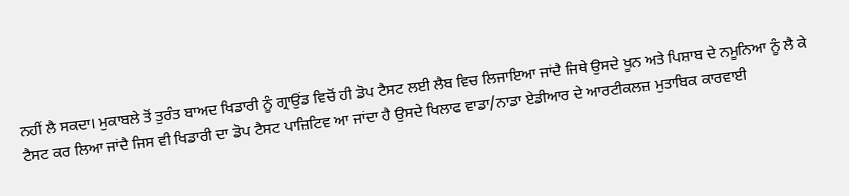ਨਹੀਂ ਲੈ ਸਕਦਾ। ਮੁਕਾਬਲੇ ਤੋਂ ਤੁਰੰਤ ਬਾਅਦ ਖਿਡਾਰੀ ਨੂੰ ਗ੍ਰਾਉਂਡ ਵਿਚੋਂ ਹੀ ਡੋਪ ਟੈਸਟ ਲਈ ਲੈਬ ਵਿਚ ਲਿਜਾਇਆ ਜਾਂਦੈ ਜਿਥੇ ਉਸਦੇ ਖੂਨ ਅਤੇ ਪਿਸ਼ਾਬ ਦੇ ਨਮੂਨਿਆ ਨੂੰ ਲੈ ਕੇ ਟੈਸਟ ਕਰ ਲਿਆ ਜਾਂਦੈ ਜਿਸ ਵੀ ਖਿਡਾਰੀ ਦਾ ਡੋਪ ਟੈਸਟ ਪਾਜ਼ਿਟਿਵ ਆ ਜਾਂਦਾ ਹੈ ਉਸਦੇ ਖਿਲਾਫ ਵਾਡਾ/ਨਾਡਾ ਏਡੀਆਰ ਦੇ ਆਰਟੀਕਲਜ਼ ਮੁਤਾਬਿਕ ਕਾਰਵਾਈ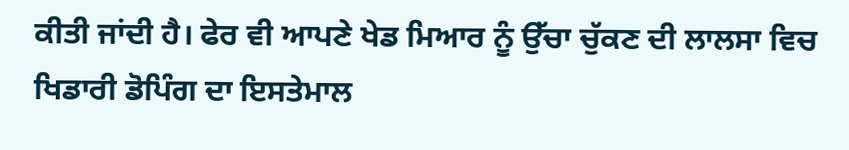ਕੀਤੀ ਜਾਂਦੀ ਹੈ। ਫੇਰ ਵੀ ਆਪਣੇ ਖੇਡ ਮਿਆਰ ਨੂੰ ਉੱਚਾ ਚੁੱਕਣ ਦੀ ਲਾਲਸਾ ਵਿਚ ਖਿਡਾਰੀ ਡੋਪਿੰਗ ਦਾ ਇਸਤੇਮਾਲ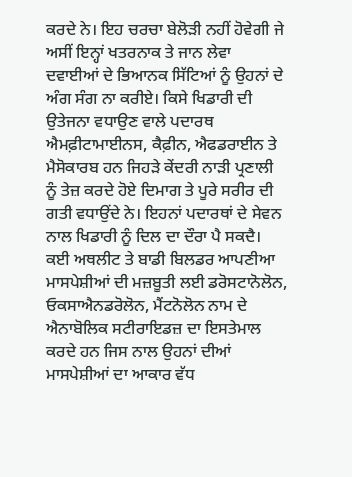ਕਰਦੇ ਨੇ। ਇਹ ਚਰਚਾ ਬੇਲੋੜੀ ਨਹੀਂ ਹੋਵੇਗੀ ਜੇ ਅਸੀਂ ਇਨ੍ਹਾਂ ਖਤਰਨਾਕ ਤੇ ਜਾਨ ਲੇਵਾ ਦਵਾਈਆਂ ਦੇ ਭਿਆਨਕ ਸਿੱਟਿਆਂ ਨੂੰ ਉਹਨਾਂ ਦੇ ਅੰਗ ਸੰਗ ਨਾ ਕਰੀਏ। ਕਿਸੇ ਖਿਡਾਰੀ ਦੀ ਉਤੇਜਨਾ ਵਧਾਉਣ ਵਾਲੇ ਪਦਾਰਥ ਐਮਫ਼ੀਟਾਮਾਈਨਸ, ਕੈਫ਼ੀਨ, ਐਫਡਰਾਈਨ ਤੇ ਮੈਸੋਕਾਰਬ ਹਨ ਜਿਹੜੇ ਕੇਂਦਰੀ ਨਾੜੀ ਪ੍ਰਣਾਲੀ ਨੂੰ ਤੇਜ਼ ਕਰਦੇ ਹੋਏ ਦਿਮਾਗ ਤੇ ਪੂਰੇ ਸਰੀਰ ਦੀ ਗਤੀ ਵਧਾਉਂਦੇ ਨੇ। ਇਹਨਾਂ ਪਦਾਰਥਾਂ ਦੇ ਸੇਵਨ ਨਾਲ ਖਿਡਾਰੀ ਨੂੰ ਦਿਲ ਦਾ ਦੌਰਾ ਪੈ ਸਕਦੈ। ਕਈ ਅਥਲੀਟ ਤੇ ਬਾਡੀ ਬਿਲਡਰ ਆਪਣੀਆ ਮਾਸਪੇਸ਼ੀਆਂ ਦੀ ਮਜ਼ਬੂਤੀ ਲਈ ਡਰੋਸਟਾਨੋਲੋਨ, ਓਕਸਾਐਨਡਰੋਲੋਨ, ਮੈਂਟਨੋਲੋਨ ਨਾਮ ਦੇ ਐਨਾਬੋਲਿਕ ਸਟੀਰਾਇਡਜ਼ ਦਾ ਇਸਤੇਮਾਲ ਕਰਦੇ ਹਨ ਜਿਸ ਨਾਲ ਉਹਨਾਂ ਦੀਆਂ ਮਾਸਪੇਸ਼ੀਆਂ ਦਾ ਆਕਾਰ ਵੱਧ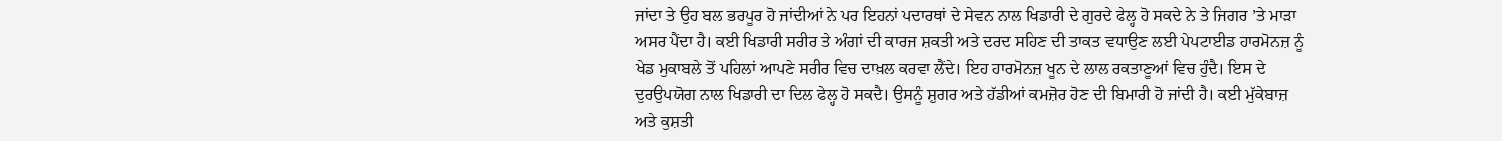ਜਾਂਦਾ ਤੇ ਉਹ ਬਲ ਭਰਪੂਰ ਹੋ ਜਾਂਦੀਆਂ ਨੇ ਪਰ ਇਹਨਾਂ ਪਦਾਰਥਾਂ ਦੇ ਸੇਵਨ ਨਾਲ ਖਿਡਾਰੀ ਦੇ ਗੁਰਦੇ ਫੇਲ੍ਹ ਹੋ ਸਕਦੇ ਨੇ ਤੇ ਜਿਗਰ ’ਤੇ ਮਾੜਾ ਅਸਰ ਪੈਂਦਾ ਹੈ। ਕਈ ਖਿਡਾਰੀ ਸਰੀਰ ਤੇ ਅੰਗਾਂ ਦੀ ਕਾਰਜ ਸ਼ਕਤੀ ਅਤੇ ਦਰਦ ਸਹਿਣ ਦੀ ਤਾਕਤ ਵਧਾਉਣ ਲਈ ਪੇਪਟਾਈਡ ਹਾਰਮੋਨਜ਼ ਨੂੰ ਖੇਡ ਮੁਕਾਬਲੇ ਤੋਂ ਪਹਿਲਾਂ ਆਪਣੇ ਸਰੀਰ ਵਿਚ ਦਾਖ਼ਲ ਕਰਵਾ ਲੈਂਦੇ। ਇਹ ਹਾਰਮੋਨਜ਼ ਖੂਨ ਦੇ ਲਾਲ ਰਕਤਾਣੂਆਂ ਵਿਚ ਹੁੰਦੈ। ਇਸ ਦੇ ਦੁਰਉਪਯੋਗ ਨਾਲ ਖਿਡਾਰੀ ਦਾ ਦਿਲ ਫੇਲ੍ਹ ਹੋ ਸਕਦੈ। ਉਸਨੂੰ ਸ਼ੁਗਰ ਅਤੇ ਹੱਡੀਆਂ ਕਮਜ਼ੋਰ ਹੋਣ ਦੀ ਬਿਮਾਰੀ ਹੋ ਜਾਂਦੀ ਹੈ। ਕਈ ਮੁੱਕੇਬਾਜ਼ ਅਤੇ ਕੁਸ਼ਤੀ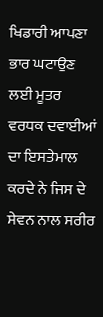ਖਿਡਾਰੀ ਆਪਣਾ ਭਾਰ ਘਟਾਉਣ ਲਈ ਮੂਤਰ ਵਰਧਕ ਦਵਾਈਆਂ ਦਾ ਇਸਤੇਮਾਲ ਕਰਦੇ ਨੇ ਜਿਸ ਦੇ ਸੇਵਨ ਨਾਲ ਸਰੀਰ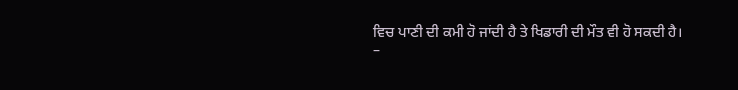ਵਿਚ ਪਾਣੀ ਦੀ ਕਮੀ ਹੋ ਜਾਂਦੀ ਹੈ ਤੇ ਖਿਡਾਰੀ ਦੀ ਮੌਤ ਵੀ ਹੋ ਸਕਦੀ ਹੈ।
–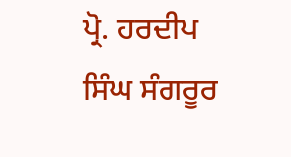ਪ੍ਰੋ. ਹਰਦੀਪ ਸਿੰਘ ਸੰਗਰੂਰ